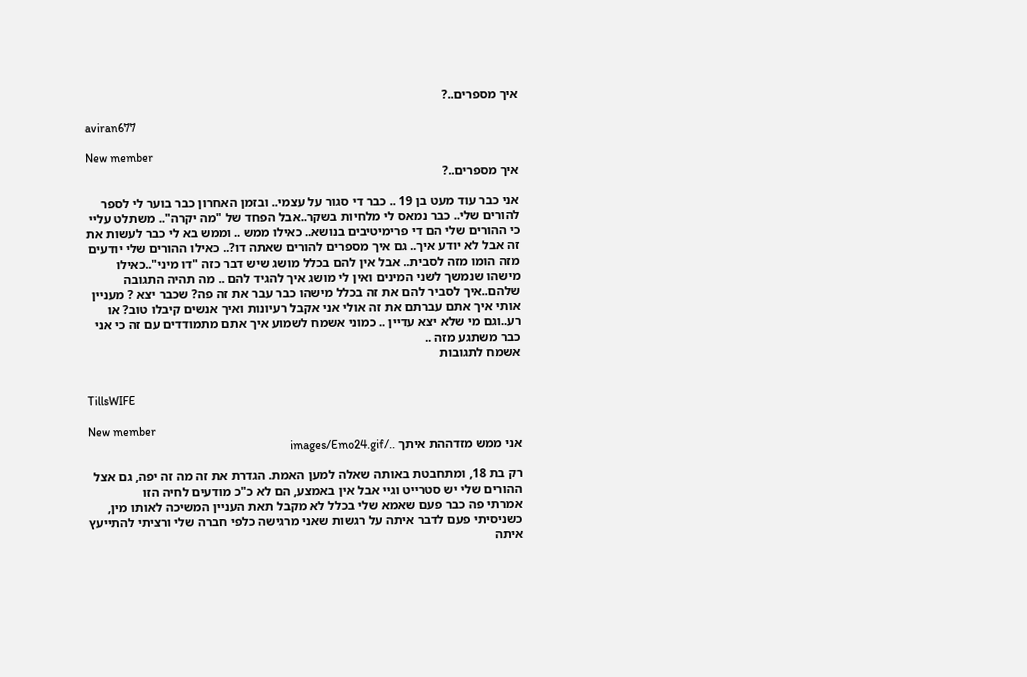איך מספרים..?

aviran677

New member
איך מספרים..?

אני כבר עוד מעט בן 19 .. כבר די סגור על עצמי.. ובזמן האחרון כבר בוער לי לספר להורים שלי.. כבר נמאס לי מלחיות בשקר..אבל הפחד של "מה יקרה".. משתלט עליי כי ההורים שלי הם די פרימיטיבים בנושא.. כאילו ממש .. וממש בא לי כבר לעשות את זה אבל לא יודע איך.. גם איך מספרים להורים שאתה דו?.. כאילו ההורים שלי יודעים מזה הומו מזה לסבית.. אבל אין להם בכלל מושג שיש דבר כזה "דו מיני"..כאילו מישהו שנמשך לשני המינים ואין לי מושג איך להגיד להם .. מה תהיה התגובה שלהם..איך לסביר להם את זה בכלל מישהו כבר עבר את זה פה? שכבר יצא ? מעניין אותי איך אתם עברתם את זה אולי אני אקבל רעיונות ואיך אנשים קיבלו טוב? או רע..וגם מי שלא יצא עדיין .. כמוני אשמח לשמוע איך אתם מתמודדים עם זה כי אני כבר משתגע מזה ..
אשמח לתגובות


TillsWIFE

New member
אני ממש מזדההת איתך ../images/Emo24.gif

רק בת 18, ומתחבטת באותה שאלה למען האמת. הגדרת את זה מה זה יפה, גם אצל ההורים שלי יש סטרייט וגיי אבל אין באמצע, הם לא כ"כ מודעים לחיה הזו
אמרתי פה כבר פעם שאמא שלי בכלל לא מקבל תאת העניין המשיכה לאותו מין, כשניסיתי פעם לדבר איתה על רגשות שאני מרגישה כלפי חברה שלי ורציתי להתייעץ איתה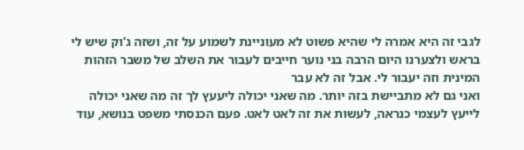לגבי זה היא אמרה לי שהיא פשוט לא מעוניינת לשמוע על זה, ושזה ג'וק שיש לי בראש ולצערנו היום הרבה בני נוער חייבים לעבור את השלב של משבר הזהות המינית וזה יעבור לי. אבל זה לא עבר
ואני גם לא מתביישת בזה יותר. מה שאני יכולה ליעעץ לך זה מה שאני יכולה לייעץ לעצמי כנראה, לעשות את זה לאט לאט. פעם הכנסתי משפט בנושא, עוד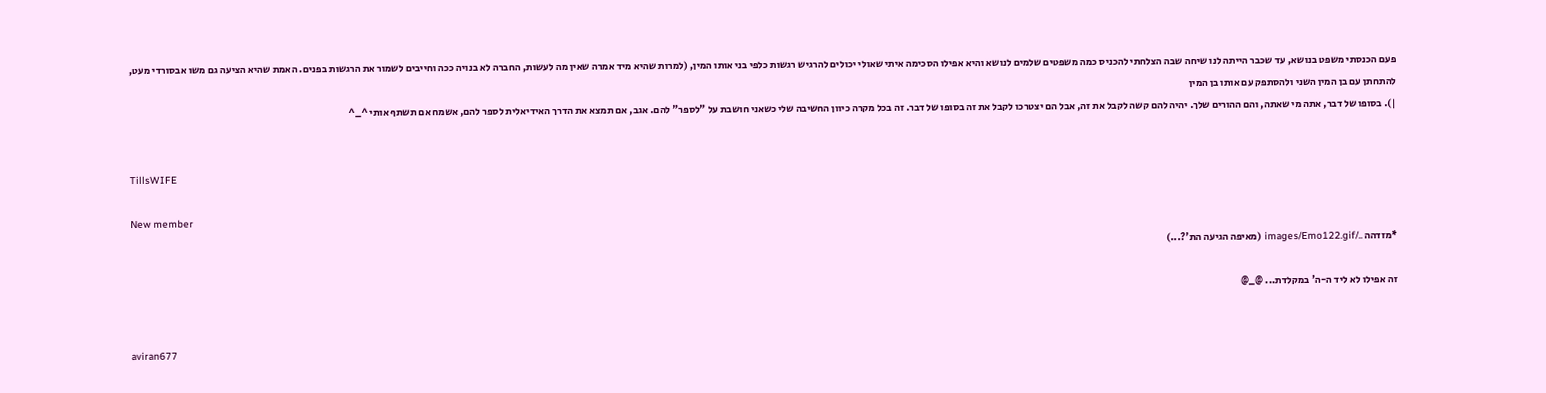פעם הכנסתי משפט בנושא, עד שכבר הייתה לנו שיחה שבה הצלחתי להכניס כמה משפטים שלמים לנושא והיא אפילו הסכימה איתי שאולי יכולים להרגיש רגשות כלפי בני אותו המין, (למרות שהיא מיד אמרה שאין מה לעשות, החברה לא בנויה ככה וחייבים לשמור את הרגשות בפנים. האמת שהיא הציעה גם משו אבסורדי מעט, להתחתן עם בן המין השני ולהסתפק עם אותו בן המין
|). בסופו של דבר, אתה מי שאתה, והם ההורים שלך. יהיה להם קשה לקבל את זה, אבל הם יצטרכו לקבל את זה בסופו של דבר. זה בכל מקרה כיוון החשיבה שלי כשאני חושבת על "לספר" להם. אגב, אם תמצא את הדרך האידיאלית לספר להם, אשמח אם תשתף אותי ^_^


TillsWIFE

New member
*מזדהה ../images/Emo122.gif (מאיפה הגיעה הת'?...)

זה אפילו לא ליד ה-ה' במקלדת... @_@


aviran677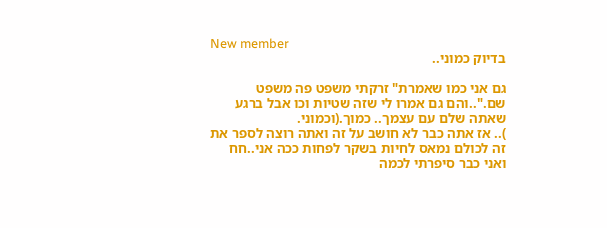New member
בדיוק כמוני..

גם אני כמו שאמרת" זרקתי משפט פה משפט שם."..והם גם אמרו לי שזה שטיות וכו אבל ברגע שאתה שלם עם עצמך.. כמוך.(וכמוני.
).. אז אתה כבר לא חושב על זה ואתה רוצה לספר את זה לכולם נמאס לחיות בשקר לפחות ככה אני..חח ואני כבר סיפרתי לכמה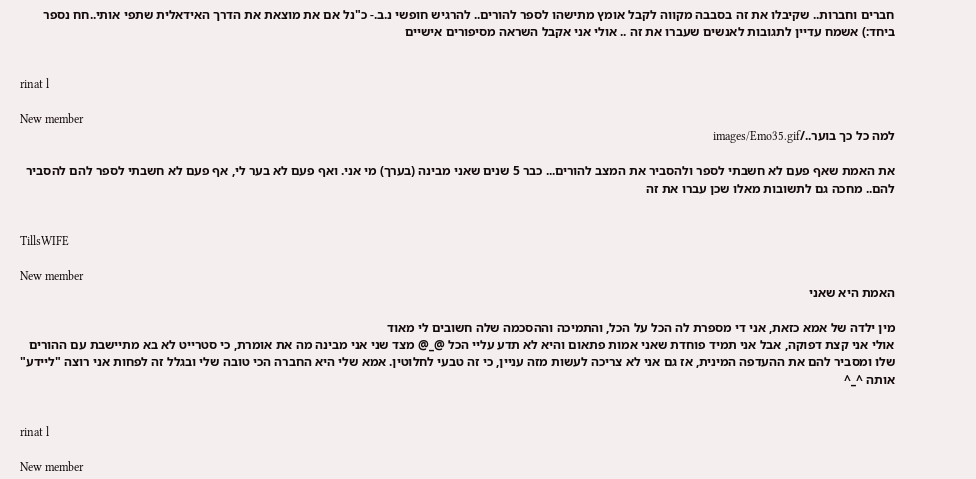חברים וחברות.. שקיבלו את זה בסבבה מקווה לקבל אומץ מתישהו לספר להורים.. להרגיש חופשי נ.ב.- כ"נל אם את מוצאת את הדרך האידאלית שתפי אותי..חח נספר ביחד:) אשמח עדיין לתגובות לאנשים שעברו את זה .. אולי אני אקבל השראה מסיפורים אישיים


rinat l

New member
למה כל כך בוער../images/Emo35.gif

את האמת שאף פעם לא חשבתי לספר ולהסביר את המצב להורים... כבר 5 שנים שאני מבינה (בערך) מי אני. ואף פעם לא בער לי, אף פעם לא חשבתי לספר להם להסביר להם.. מחכה גם לתשובות מאלו שכן עברו את זה


TillsWIFE

New member
האמת היא שאני

מין ילדה של אמא כזאת, אני די מספרת לה הכל על הכל, והתמיכה וההסכמה שלה חשובים לי מאוד
אולי אני קצת דפוקה, אבל אני תמיד פוחדת שאני אמות פתאום והיא לא תדע עליי הכל @_@ מצד שני אני מבינה מה את אומרת, כי סטרייט לא בא מתיישבת עם ההורים שלו ומסביר להם את ההעדפה המינית, אז גם אני לא צריכה לעשות מזה עניין, כי זה טבעי לחלוטין. אמא שלי היא החברה הכי טובה שלי ובגלל זה לפחות אני רוצה "ליידע" אותה ^_^


rinat l

New member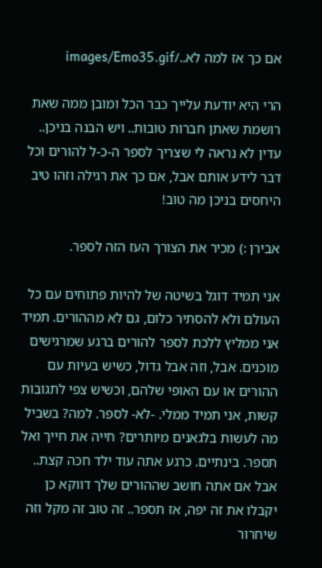אם כך אז למה לא../images/Emo35.gif

הרי היא יודעת עלייך כבר הכל ומובן ממה שאת רושמת שאתן חברות טובות.. ויש הבנה בניכן.. עדין לא נראה לי שצריך לספר ה-כ-ל להורים וכל דבר לידע אותם אבל, אם כך את רגילה וזהו טיב היחסים בניכן מה טוב!

אבירן :) מכיר את הצורך העז הזה לספר.

אני תמיד דוגל בשיטה של להיות פתוחים עם כל העולם ולא להסתיר כלום, גם לא מההורים. תמיד אני ממליץ ללכת לספר להורים ברגע שמרגישים מוכנים. אבל, וזה אבל גדול, כשיש בעיות עם ההורים או עם האופי שלהם, וכשיש צפי לתגובות קשות, אני תמיד ממלי. -לא- לספר. למה? בשביל מה לעשות בלגאנים מיותרים? חייה את חייך ואל תספר. בינתיים. כרגע אתה עוד ילד חכה קצת.. אבל אם אתה חושב שההורים שלך דווקא כן יקבלו את זה יפה, אז תספר.. זה טוב זה מקל וזה שיחרור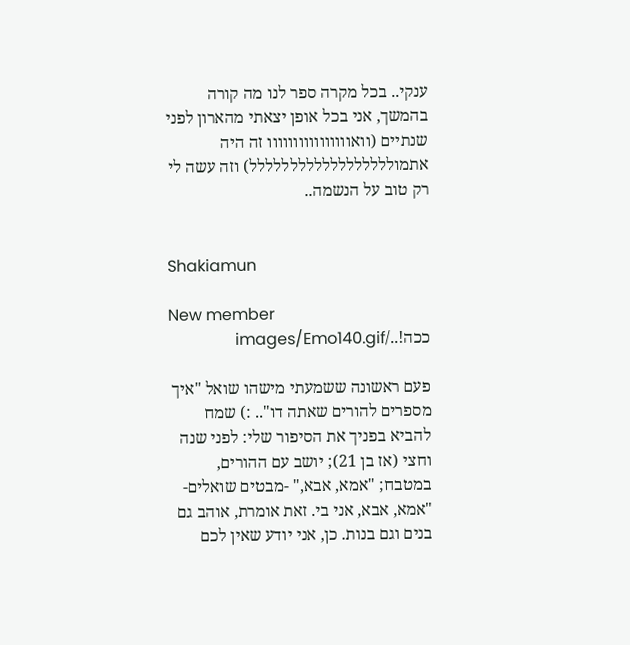ענקי.. בכל מקרה ספר לנו מה קורה בהמשך, אני בכל אופן יצאתי מהארון לפני שנתיים (וואוווווווווווווווו זה היה אתמולללללללללללללללללל) וזה עשה לי רק טוב על הנשמה..


Shakiamun

New member
ככה!../images/Emo140.gif

פעם ראשונה ששמעתי מישהו שואל "איך מספרים להורים שאתה דו".. :) שמח להביא בפניך את הסיפור שלי: לפני שנה וחצי (אז בן 21); יושב עם ההורים, במטבח; "אמא, אבא," -מבטים שואלים- "אמא, אבא, אני בי. זאת אומרת, אוהב גם בנים וגם בנות. כן, אני יודע שאין לכם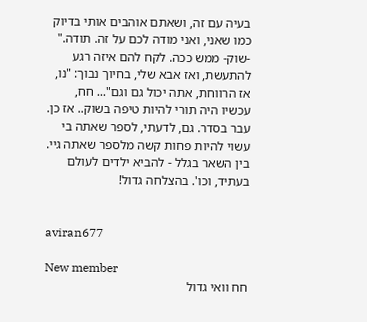בעיה עם זה, ושאתם אוהבים אותי בדיוק כמו שאני, ואני מודה לכם על זה. תודה." -שוק- ממש ככה. לקח להם איזה רגע להתעשת, ואז אבא שלי, בחיוך נבוך: "נו, אז הרווחת, אתה יכול גם וגם"... חח, עכשיו היה תורי להיות טיפה בשוק.. אז כן. עבר בסדר. גם, לדעתי, לספר שאתה בי עשוי להיות פחות קשה מלספר שאתה גיי. בין השאר בגלל - להביא ילדים לעולם בעתיד, וכו'. בהצלחה גדול!


aviran677

New member
חח וואי גדול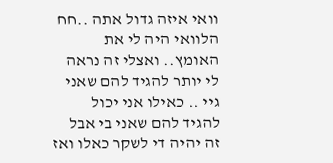וואי איזה גדול אתה ..חח הלוואי היה לי את האומץ.. ואצלי זה נראה לי יותר להגיד להם שאני גיי .. כאילו אני יכול להגיד להם שאני בי אבל זה יהיה די לשקר כאלו ואז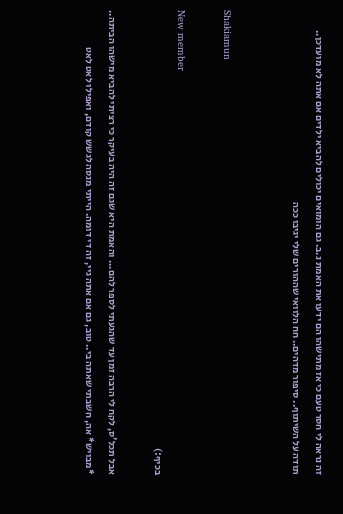זה נראה לי חסר טעם כי אז מתישהו הם ידעו את האמת נ.ב. גם הומואים יכולים להביא ילדים אם אתה לא מועדכן..
תודה על השיתוף.. סיפור מדהים.. חח הלוואי שההורים שלי יגיבו ככה


Shakiamun

New member
בכיף:)

אבל תכל'ס, לקח לי הרבה זמן עד שהגעתי לספר להם... והאמת היא שגם זה היה בעיקר כי רציתי להביא מישהו הביתה.. *מבויש* אה, חשבתי שאתה בי.. טוב, גם אם אתה גיי, זה די דומה. הייתי מנסה לגשש קודם, ואפילו לאט לאט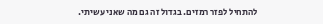להתחיל לפזר רמזים. בגדול זה גם מה שאני עשיתי.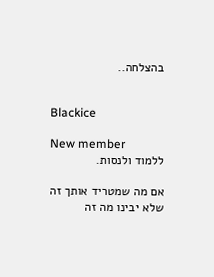בהצלחה..


Blackice

New member
ללמוד ולנסות.

אם מה שמטריד אותך זה שלא יבינו מה זה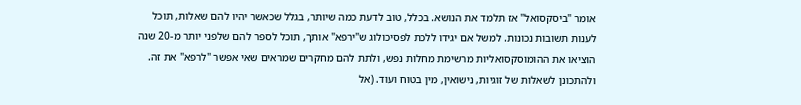אומר "ביסקסואל" אז תלמד את הנושא. בכלל, טוב לדעת כמה שיותר, בגלל שכאשר יהיו להם שאלות, תוכל לענות תשובות נכונות. למשל אם יגידו ללכת לפסיכולוג ש"ירפא" אותך, תוכל לספר להם שלפני יותר מ-20 שנה הוציאו את ההומוסקסואליות מרשימת מחלות נפש, ולתת להם מחקרים שמראים שאי אפשר "לרפא" את זה. ולהתכונן לשאלות של זוגיות, נישואין, מין בטוח ועוד. (אל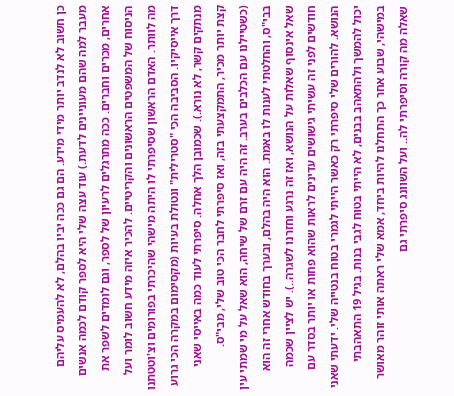כן חשוב לא לנדב יותר מידי מידע. הם גם ככה יביו בהלם, לא להעמיס עליהם מעבר למה שהם מעוניינים לדעת.) עוד עצה שלי היא לספר קודם לכמה אנשים אחרים, מכרים וחברים. ככה מתרגלים לרעיון של לספר, וגם לומדים לשפר את הניסוח של המשפטים הראשונים והקריטיים. להכיר איזה מידע חשוב לומר ועל מה לוותר. האדם הראשון שסיפרתי לו היתה מישהי שהיכרתי בפורומים וצ'וטטתנו דרך אייסיקיו. הסביבה הכי "סטרילית" ונטולת בעיות (מקסימום במקרה הכי גרוע מנתקים קשר, לא נורא.). שכמובן הלך אחלה. סיפרתי לעוד כמה באייסי שאני קצת יותר מכיר, התמקצעתי בזה, ואז סיפרתי לחבר הכי טוב שלי, מבי"ס. (כשטיילנו עם הכלבים בערב. זה היה עם זרם של שיחה, הוא שאל על מי שמתי עין בבי"ס, והחלטתי לענות לו באמת. הוא היה בהלם, ובערך בחודש אחרי זה הוא שאל אינסוף שאלות על הנושא, ואז זה נרגע וחזרנו לשגרה..). יש לציין שכמה חודשים לפני זה עשיתי גישושים עדינים לראות שהוא פחות או יותר בסדר עם הנושא. להורים שלי סיפרתי רק כאשר הייתי לגמרי בטוח בנטייה שלי. ידעתי שאני יכול להמשך ולהתאהב בבנים, לא הייתי בטוח לגבי בנות. בגיל 19 התאהבתי במישהי, שבוע אחר כך התחלנו להיות ביחד, אמא שלי ראתה אותי זוהר מאושר שאלה מה קורה וסיפרתי לה.. ועל השוונג סיפרתי גם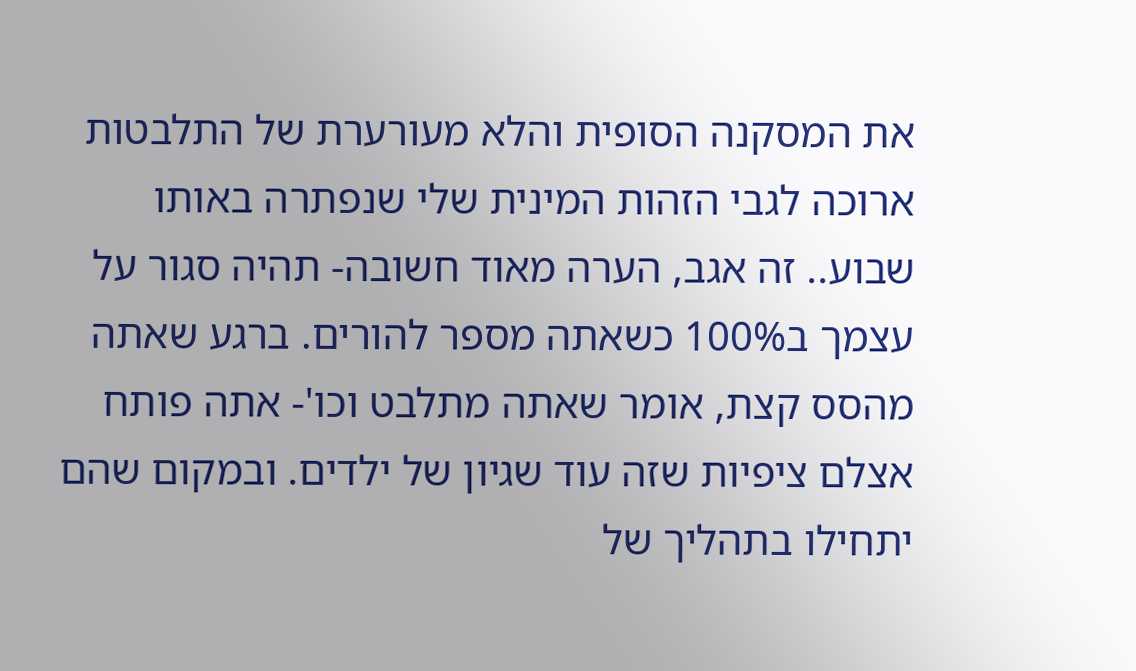את המסקנה הסופית והלא מעורערת של התלבטות ארוכה לגבי הזהות המינית שלי שנפתרה באותו שבוע.. זה אגב, הערה מאוד חשובה- תהיה סגור על עצמך ב100% כשאתה מספר להורים. ברגע שאתה מהסס קצת, אומר שאתה מתלבט וכו'- אתה פותח אצלם ציפיות שזה עוד שגיון של ילדים. ובמקום שהם יתחילו בתהליך של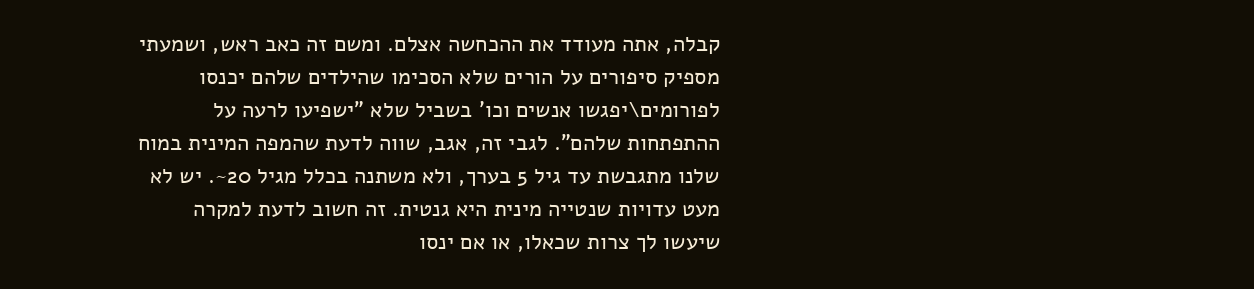קבלה, אתה מעודד את ההכחשה אצלם. ומשם זה כאב ראש, ושמעתי מספיק סיפורים על הורים שלא הסכימו שהילדים שלהם יכנסו לפורומים\יפגשו אנשים וכו' בשביל שלא "ישפיעו לרעה על ההתפתחות שלהם". לגבי זה, אגב, שווה לדעת שהמפה המינית במוח שלנו מתגבשת עד גיל 5 בערך, ולא משתנה בכלל מגיל 20~. יש לא מעט עדויות שנטייה מינית היא גנטית. זה חשוב לדעת למקרה שיעשו לך צרות שכאלו, או אם ינסו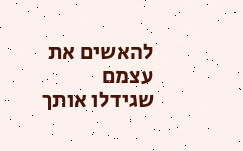להאשים את עצמם שגידלו אותך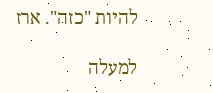להיות "כזה". ארז

למעלה